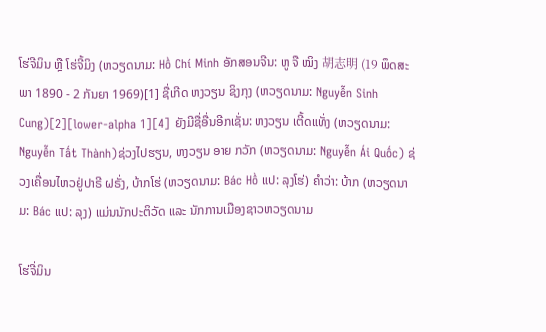ໂຮ່ຈີມິນ ຫຼື ໂຮ່ຈີ້ມິງ (ຫວຽດນາມ: Hồ Chí Minh ອັກສອນຈີນ: ຫູ ຈື ໝິງ 胡志明 (19 ພຶດສະພາ 1890 - 2 ກັນຍາ 1969)[1] ຊື່ເກີດ ຫງວຽນ ຊິງກຸງ (ຫວຽດນາມ: Nguyễn Sinh Cung)[2][lower-alpha 1][4] ຍັງມີຊື່ອື່ນອີກເຊັ່ນ: ຫງວຽນ ເຕີ້ດແທັ່ງ (ຫວຽດນາມ: Nguyễn Tất Thành)ຊ່ວງໄປຮຽນ, ຫງວຽນ ອາຍ ກວັກ (ຫວຽດນາມ: Nguyễn Ái Quốc) ຊ່ວງເຄື່ອນໄຫວຢູ່ປາຣີ ຝຣັ່ງ, ບ້າກໂຮ່ (ຫວຽດນາມ: Bác Hồ ແປ: ລຸງໂຮ່) ຄໍາວ່າ: ບ້າກ (ຫວຽດນາມ: Bác ແປ: ລຸງ) ແມ່ນນັກປະຕິວັດ ແລະ ນັກການເມືອງຊາວຫວຽດນາມ

ໂຮ່ຈີ່ມິນ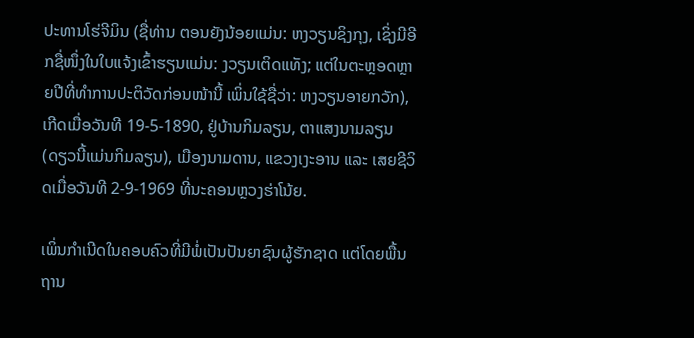ປະທານໂຮ່ຈີມິນ (ຊື່ທ່ານ ຕອນຍັງນ້ອຍແມ່ນ: ຫງວຽນຊິງກຸງ, ເຊິ່ງມີອີກຊື່ໜຶ່ງໃນໃບແຈ້ງເຂົ້າຮຽນແມ່ນ: ງວຽນເຕິດແທັງ; ແຕ່ໃນຕະຫຼອດຫຼາຍປີທີ່ທຳການປະຕິວັດກ່ອນໜ້ານີ້ ເພິ່ນໃຊ້ຊື່ວ່າ: ຫງວຽນອາຍກວັກ), ເກີດເມື່ອວັນທີ 19-5-1890, ຢູ່ບ້ານກິມລຽນ, ຕາແສງນາມລຽນ (ດຽວນີ້ແມ່ນກິມລຽນ), ເມືອງນາມດານ, ແຂວງເງະອານ ແລະ ເສຍຊີວິດເມື່ອວັນທີ 2-9-1969 ທີ່ນະຄອນຫຼວງຮ່າໂນ້ຍ.

ເພິ່ນກຳເນີດໃນຄອບຄົວທີ່ມີພໍ່ເປັນປັນຍາຊົນຜູ້ຮັກຊາດ ແຕ່ໂດຍພື້ນຖານ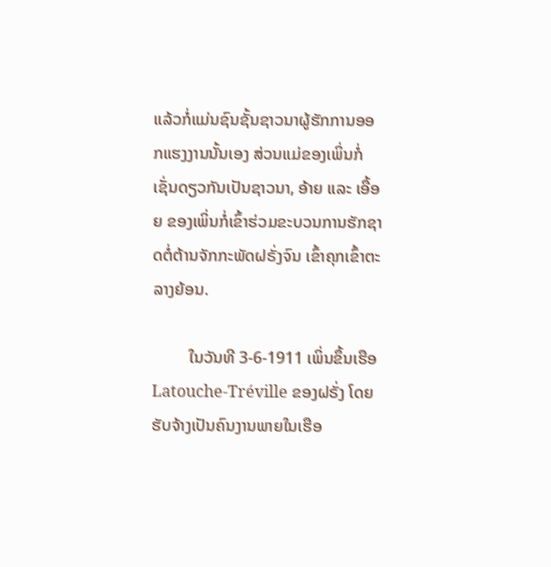ແລ້ວກໍ່ແມ່ນຊົນຊັ້ນຊາວນາຜູ້ຮັກການອອກແຮງງານນັ້ນເອງ ສ່ວນແມ່ຂອງເພິ່ນກໍ່ເຊັ່ນດຽວກັນເປັນຊາວນາ, ອ້າຍ ແລະ ເອື້ອຍ ຂອງເພິ່ນກໍ່ເຂົ້າຮ່ວມຂະບວນການຮັກຊາດຕໍ່ຕ້ານຈັກກະພັດຝຣັ່ງຈົນ ເຂົ້າຄຸກເຂົ້າຕະລາງຍ້ອນ.

         ໃນວັນທີ 3-6-1911 ເພິ່ນຂຶ້ນເຮືອ Latouche-Tréville ຂອງຝຣັ່ງ ໂດຍຮັບຈ້າງເປັນຄົນງານພາຍໃນເຮືອ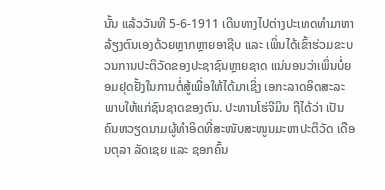ນັ້ນ ແລ້ວວັນທີ 5-6-1911 ເດີນທາງໄປຕ່າງປະເທດທໍາມາຫາລ້ຽງຕົນເອງດ້ວຍຫຼາກຫຼາຍອາຊີບ ແລະ ເພິ່ນໄດ້ເຂົ້າຮ່ວມຂະບວນການປະຕິວັດຂອງປະຊາຊົນຫຼາຍຊາດ ແນ່ນອນວ່າເພິ່ນບໍ່ຍອມຢຸດຢັ້ງໃນການຕໍ່ສູ້ເພື່ອໃຫ້ໄດ້ມາເຊິ່ງ ເອກະລາດອິດສະລະພາບໃຫ້ແກ່ຊົນຊາດຂອງຕົນ. ປະທານໂຮ່ຈີມິນ ຖືໄດ້ວ່າ ເປັນຄົນຫວຽດນາມຜູ້ທຳອິດທີ່ສະໜັບສະໜູນມະຫາປະຕິວັດ ເດືອນຕຸລາ ລັດເຊຍ ແລະ ຊອກຄົ້ນ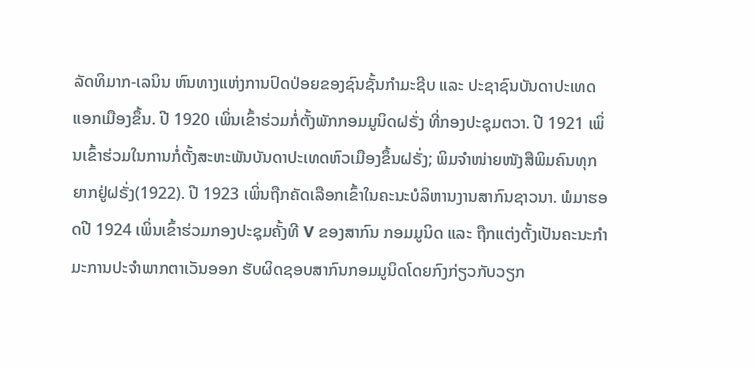ລັດທິມາກ-ເລນິນ ຫົນທາງແຫ່ງການປົດປ່ອຍຂອງຊົນຊັ້ນກຳມະຊີບ ແລະ ປະຊາຊົນບັນດາປະເທດແອກເມືອງຂຶ້ນ. ປີ 1920 ເພິ່ນເຂົ້າຮ່ວມກໍ່ຕັ້ງພັກກອມມູນິດຝຣັ່ງ ທີ່ກອງປະຊຸມຕວາ. ປີ 1921 ເພິ່ນເຂົ້າຮ່ວມໃນການກໍ່ຕັ້ງສະຫະພັນບັນດາປະເທດຫົວເມືອງຂຶ້ນຝຣັ່ງ; ພິມຈຳໜ່າຍໜັງສືພິມຄົນທຸກຍາກຢູ່ຝຣັ່ງ(1922). ປີ 1923 ເພິ່ນຖືກຄັດເລືອກເຂົ້າໃນຄະນະບໍລິຫານງານສາກົນຊາວນາ. ພໍມາຮອດປີ 1924 ເພິ່ນເຂົ້າຮ່ວມກອງປະຊຸມຄັ້ງທີ V ຂອງສາກົນ ກອມມູນິດ ແລະ ຖືກແຕ່ງຕັ້ງເປັນຄະນະກຳມະການປະຈຳພາກຕາເວັນອອກ ຮັບຜິດຊອບສາກົນກອມມູນິດໂດຍກົງກ່ຽວກັບວຽກ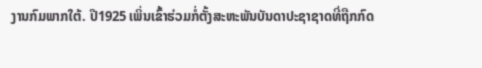ງານກົມພາກໃຕ້. ປີ1925 ເພິ່ນເຂົ້າຮ່ວມກໍ່ຕັ້ງສະຫະພັນບັນດາປະຊາຊາດທີ່ຖືກກົດ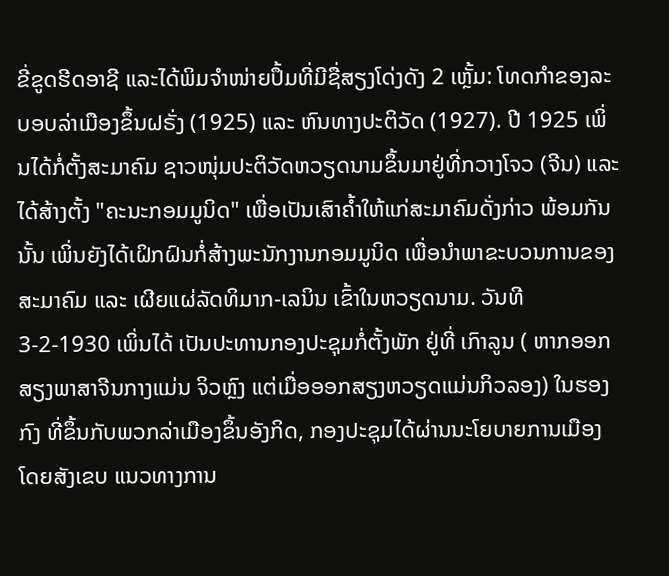ຂີ່ຂູດຮີດອາຊີ ແລະໄດ້ພິມຈຳໜ່າຍປຶ້ມທີ່ມີຊື່ສຽງໂດ່ງດັງ 2 ເຫຼັ້ມ: ໂທດກຳຂອງລະບອບລ່າເມືອງຂຶ້ນຝຣັ່ງ (1925) ແລະ ຫົນທາງປະຕິວັດ (1927). ປີ 1925 ເພິ່ນໄດ້ກໍ່ຕັ້ງສະມາຄົມ ຊາວໜຸ່ມປະຕິວັດຫວຽດນາມຂຶ້ນມາຢູ່ທີ່ກວາງໂຈວ (ຈີນ) ແລະ ໄດ້ສ້າງຕັ້ງ "ຄະນະກອມມູນິດ" ເພື່ອເປັນເສົາຄໍ້າໃຫ້ແກ່ສະມາຄົມດັ່ງກ່າວ ພ້ອມກັນນັ້ນ ເພິ່ນຍັງໄດ້ເຝິກຝົນກໍ່ສ້າງພະນັກງານກອມມູນິດ ເພື່ອນຳພາຂະບວນການຂອງສະມາຄົມ ແລະ ເຜີຍແຜ່ລັດທິມາກ-ເລນິນ ເຂົ້າໃນຫວຽດນາມ. ວັນທີ 3-2-1930 ເພິ່ນໄດ້ ເປັນປະທານກອງປະຊຸມກໍ່ຕັ້ງພັກ ຢູ່ທີ່ ເກົາລູນ ( ຫາກອອກສຽງພາສາຈີນກາງແມ່ນ ຈິວຫຼົງ ແຕ່ເມື່ອອອກສຽງຫວຽດແມ່ນກິວລອງ) ໃນຮອງກົງ ທີ່ຂຶ້ນກັບພວກລ່າເມືອງຂຶ້ນອັງກິດ, ກອງປະຊຸມໄດ້ຜ່ານນະໂຍບາຍການເມືອງໂດຍສັງເຂບ ແນວທາງການ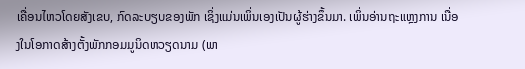ເຄື່ອນໄຫວໂດຍສັງເຂບ, ກົດລະບຽບຂອງພັກ ເຊິ່ງແມ່ນເພິ່ນເອງເປັນຜູ້ຮ່າງຂຶ້ນມາ. ເພິ່ນອ່ານຖະແຫຼງການ ເນື່ອງໃນໂອກາດສ້າງຕັ້ງພັກກອມມູນິດຫວຽດນາມ (ພາ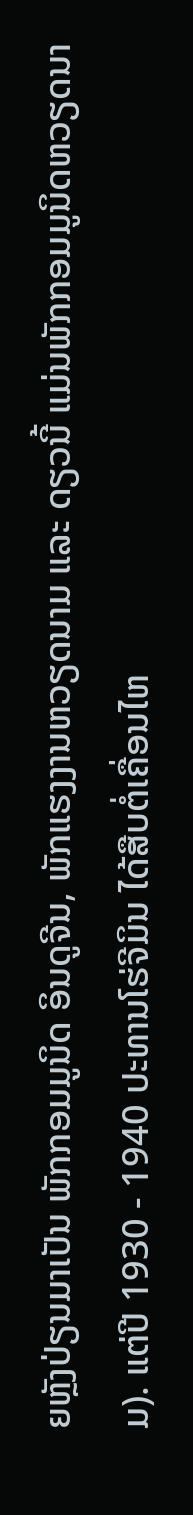ຍຫຼັງປ່ຽນມາເປັນ ພັກກອມມູນິດ ອິນດູຈີນ, ພັກແຮງງານຫວຽດນາມ ແລະ ດຽວນີ້ ແມ່ນພັກກອມມູນິດຫວຽດນາມ). ແຕ່ປີ 1930 - 1940 ປະທານໂຮ່ຈີມິນ ໄດ້ສືບຕໍ່ເຄື່ອນໄຫ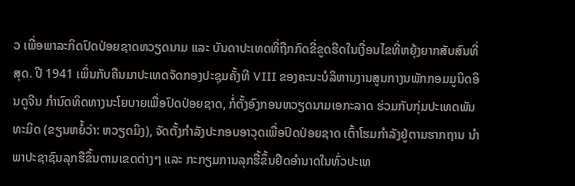ວ ເພື່ອພາລະກິດປົດປ່ອຍຊາດຫວຽດນາມ ແລະ ບັນດາປະເທດທີ່ຖືກກົດຂີ່ຂູດຮີດໃນເງື່ອນໄຂທີ່ຫຍຸ້ງຍາກສັບສົນທີ່ສຸດ. ປີ 1941 ເພິ່ນກັບຄືນມາປະເທດຈັດກອງປະຊຸມຄັ້ງທີ VIII ຂອງຄະນະບໍລິຫານງານສູນກາງນພັກກອມມູນິດອິນດູຈີນ ກຳນົດທິດທາງນະໂຍບາຍເພື່ອປົດປ່ອຍຊາດ, ກໍ່ຕັ້ງອົງກອນຫວຽດນາມເອກະລາດ ຮ່ວມກັບກຸ່ມປະເທດພັນທະມິດ (ຂຽນຫຍໍ້ວ່າ: ຫວຽດມິງ), ຈັດຕັ້ງກຳລັງປະກອບອາວຸດເພື່ອປົດປ່ອຍຊາດ ເຕົ້າໂຮມກຳລັງຢູ່ຕາມຮາກຖານ ນຳພາປະຊາຊົນລຸກຮືຂຶ້ນຕາມເຂດຕ່າງໆ ແລະ ກະກຽມການລຸກຮື້ຂຶ້ນຢຶດອຳນາດໃນທົ່ວປະເທ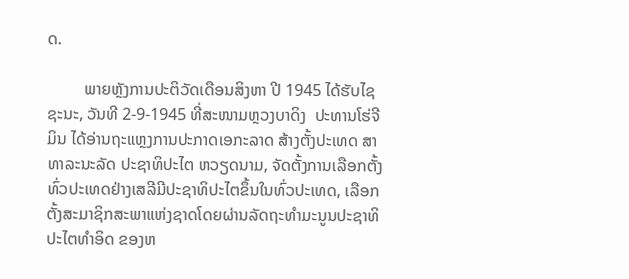ດ.

         ພາຍຫຼັງການປະຕິວັດເດືອນສິງຫາ ປີ 1945 ໄດ້ຮັບໄຊຊະນະ, ວັນທີ 2-9-1945 ທີ່ສະໜາມຫຼວງບາດິງ  ປະທານໂຮ່ຈີມິນ ໄດ້ອ່ານຖະແຫຼງການປະກາດເອກະລາດ ສ້າງຕັ້ງປະເທດ ສາທາລະນະລັດ ປະຊາທິປະໄຕ ຫວຽດນາມ, ຈັດຕັ້ງການເລືອກຕັ້ງທົ່ວປະເທດຢ່າງເສລີມີປະຊາທິປະໄຕຂຶ້ນໃນທົ່ວປະເທດ, ເລືອກຕັ້ງສະມາຊິກສະພາແຫ່ງຊາດໂດຍຜ່ານລັດຖະທຳມະນູນປະຊາທິປະໄຕທຳອິດ ຂອງຫ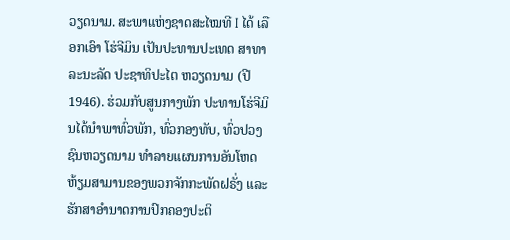ວຽດນາມ. ສະພາແຫ່ງຊາດສະໄໝທີ I ໄດ້ ເລືອກເອົາ ໂຮ່ຈີມິນ ເປັນປະທານປະເທດ ສາທາລະນະລັດ ປະຊາທິປະໄຕ ຫວຽດນາມ (ປີ1946). ຮ່ວມກັບສູນກາງພັກ ປະທານໂຮ່ຈີມິນໄດ້ນຳພາທົ່ວພັກ, ທົ່ວກອງທັບ, ທົ່ວປວງຊົນຫວຽດນາມ ທຳລາຍແຜນການອັນໂຫດຫ້ຽມສາມານຂອງພວກຈັກກະພັດຝຣັ່ງ ແລະ ຮັກສາອຳນາດການປົກຄອງປະຕິ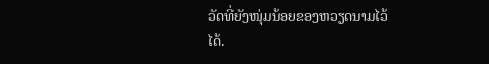ວັດທີ່ຍັງໜຸ່ມນ້ອຍຂອງຫວຽດນາມໄວ້ໄດ້.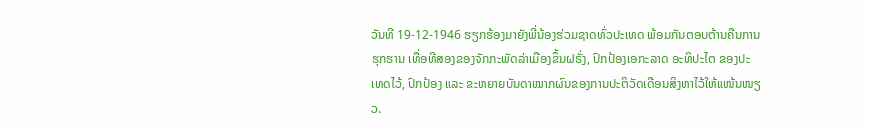ວັນທີ 19-12-1946 ຮຽກຮ້ອງມາຍັງພີ່ນ້ອງຮ່ວມຊາດທົ່ວປະເທດ ພ້ອມກັນຕອບຕ້ານຄືນການຮຸກຮານ ເທື່ອທີສອງຂອງຈັກກະພັດລ່າເມືອງຂຶ້ນຝຣັ່ງ, ປົກປ້ອງເອກະລາດ ອະທິປະໄຕ ຂອງປະເທດໄວ້, ປົກປ້ອງ ແລະ ຂະຫຍາຍບັນດາໝາກຜົນຂອງການປະຕິວັດເດືອນສິງຫາໄວ້ໃຫ້ແໜ້ນໜຽວ.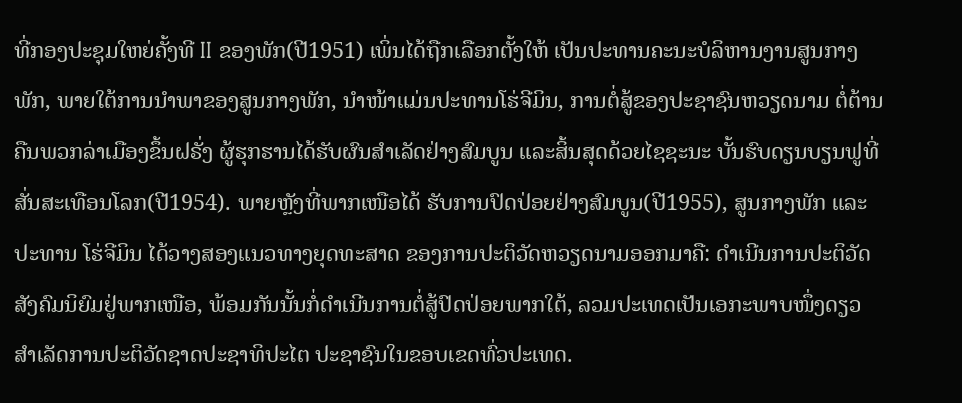ທີ່ກອງປະຊຸມໃຫຍ່ຄັ້ງທີ II ຂອງພັກ(ປີ1951) ເພິ່ນໄດ້ຖືກເລືອກຕັ້ງໃຫ້ ເປັນປະທານຄະນະບໍລິຫານງານສູນກາງພັກ, ພາຍໃຕ້ການນຳພາຂອງສູນກາງພັກ, ນຳໜ້າແມ່ນປະທານໂຮ່ຈີມິນ, ການຕໍ່ສູ້ຂອງປະຊາຊົນຫວຽດນາມ ຕໍ່ຕ້ານຄືນພວກລ່າເມືອງຂຶ້ນຝຣັ່ງ ຜູ້ຮຸກຮານໄດ້ຮັບຜົນສຳເລັດຢ່າງສົມບູນ ແລະສິ້ນສຸດດ້ວຍໄຊຊະນະ ບັ້ນຮົບດຽນບຽນຟູທີ່ສັ່ນສະເທືອນໂລກ(ປີ1954). ພາຍຫຼັງທີ່ພາກເໜືອໄດ້ ຮັບການປົດປ່ອຍຢ່າງສົມບູນ(ປີ1955), ສູນກາງພັກ ແລະ ປະທານ ໂຮ່ຈີມິນ ໄດ້ວາງສອງແນວທາງຍຸດທະສາດ ຂອງການປະຕິວັດຫວຽດນາມອອກມາຄື: ດຳເນີນການປະຕິວັດສັງຄົມນິຍົມຢູ່ພາກເໜືອ, ພ້ອມກັນນັ້ນກໍ່ດຳເນີນການຕໍ່ສູ້ປົດປ່ອຍພາກໃຕ້, ລວມປະເທດເປັນເອກະພາບໜຶ່ງດຽວ ສຳເລັດການປະຕິວັດຊາດປະຊາທິປະໄຕ ປະຊາຊົນໃນຂອບເຂດທົ່ວປະເທດ.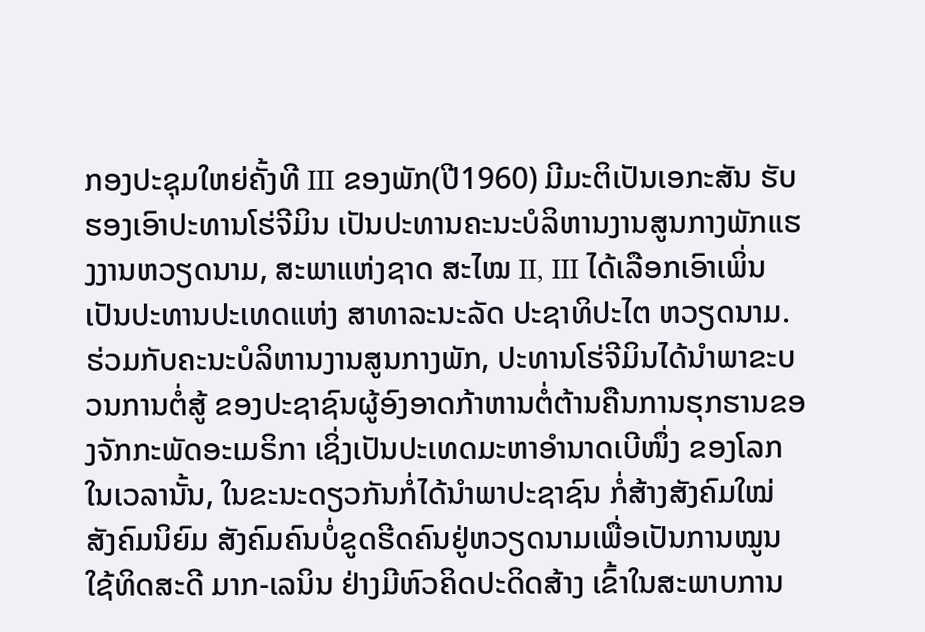ກອງປະຊຸມໃຫຍ່ຄັ້ງທີ III ຂອງພັກ(ປີ1960) ມີມະຕິເປັນເອກະສັນ ຮັບຮອງເອົາປະທານໂຮ່ຈີມິນ ເປັນປະທານຄະນະບໍລິຫານງານສູນກາງພັກແຮງງານຫວຽດນາມ, ສະພາແຫ່ງຊາດ ສະໄໝ II, III ໄດ້ເລືອກເອົາເພິ່ນເປັນປະທານປະເທດແຫ່ງ ສາທາລະນະລັດ ປະຊາທິປະໄຕ ຫວຽດນາມ. ຮ່ວມກັບຄະນະບໍລິຫານງານສູນກາງພັກ, ປະທານໂຮ່ຈີມິນໄດ້ນຳພາຂະບວນການຕໍ່ສູ້ ຂອງປະຊາຊົນຜູ້ອົງອາດກ້າຫານຕໍ່ຕ້ານຄືນການຮຸກຮານຂອງຈັກກະພັດອະເມຣິກາ ເຊິ່ງເປັນປະເທດມະຫາອຳນາດເບີໜຶ່ງ ຂອງໂລກໃນເວລານັ້ນ, ໃນຂະນະດຽວກັນກໍ່ໄດ້ນຳພາປະຊາຊົນ ກໍ່ສ້າງສັງຄົມໃໝ່ ສັງຄົມນິຍົມ ສັງຄົມຄົນບໍ່ຂູດຮີດຄົນຢູ່ຫວຽດນາມເພື່ອເປັນການໝູນໃຊ້ທິດສະດີ ມາກ-ເລນິນ ຢ່າງມີຫົວຄິດປະດິດສ້າງ ເຂົ້າໃນສະພາບການ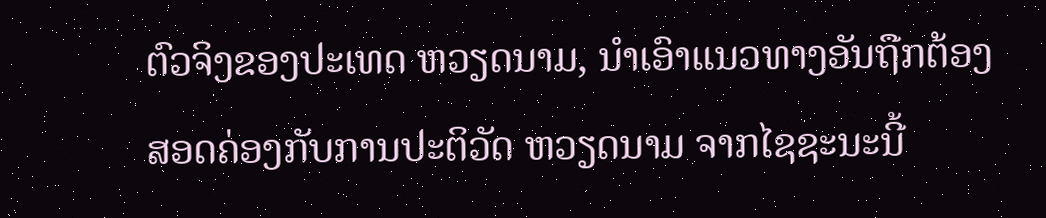ຕົວຈິງຂອງປະເທດ ຫວຽດນາມ, ນຳເອົາແນວທາງອັນຖືກຕ້ອງສອດຄ່ອງກັບການປະຕິວັດ ຫວຽດນາມ ຈາກໄຊຊະນະນີ້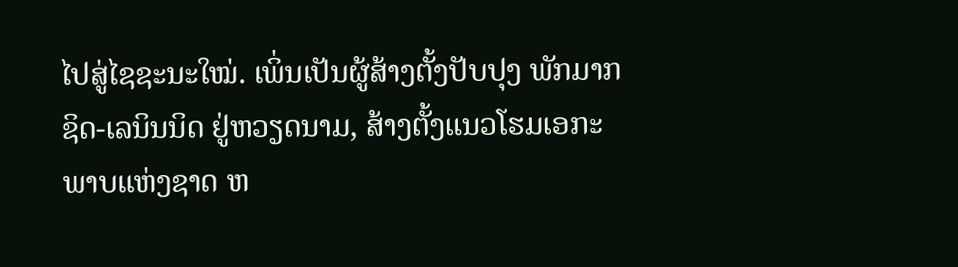ໄປສູ່ໄຊຊະນະໃໝ່. ເພິ່ນເປັນຜູ້ສ້າງຕັ້ງປັບປຸງ ພັກມາກຊິດ-ເລນິນນິດ ຢູ່ຫວຽດນາມ, ສ້າງຕັ້ງແນວໂຮມເອກະພາບແຫ່ງຊາດ ຫ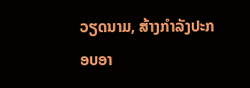ວຽດນາມ, ສ້າງກຳລັງປະກອບອາ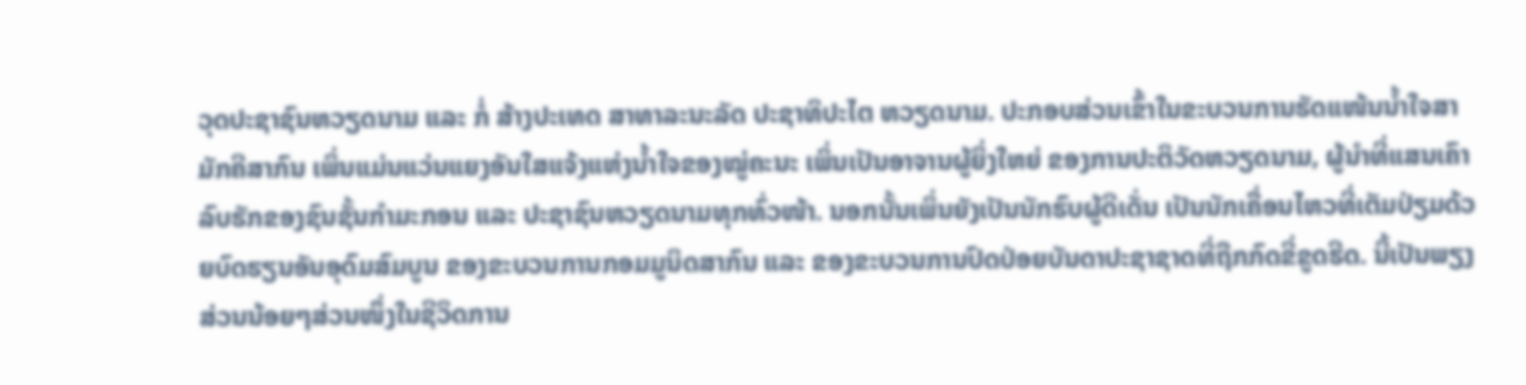ວຸດປະຊາຊົນຫວຽດນາມ ແລະ ກໍ່ ສ້າງປະເທດ ສາທາລະນະລັດ ປະຊາທິປະໄຕ ຫວຽດນາມ. ປະກອບສ່ວນເຂົ້າໃນຂະບວນການຮັດແໜ້ນນ້ຳໃຈສາມັກຄີສາກົນ ເພິ່ນແມ່ນແວ່ນແຍງອັນໃສແຈ້ງແຫ່ງນ້ຳໃຈຂອງໝູ່ຄະນະ ເພິ່ນເປັນອາຈານຜູ້ຍິ່ງໃຫຍ່ ຂອງການປະຕິວັດຫວຽດນາມ, ຜູ້ນຳທີ່ແສນເຄົາລົບຮັກຂອງຊົນຊັ້ນກຳມະກອນ ແລະ ປະຊາຊົນຫວຽດນາມທຸກທົ່ວໜ້າ. ນອກນັ້ນເພິ່ນຍັງເປັນນັກຮົບຜູ້ດີເດັ່ນ ເປັນນັກເຄື່ອນໄຫວທີ່ເຕັມປ່ຽມດ້ວຍບົດຮຽນອັນອຸດົມສົມບູນ ຂອງຂະບວນການກອມມູນິດສາກົນ ແລະ ຂອງຂະບວນການປົດປ່ອຍບັນດາປະຊາຊາດທີ່ຖືກກົດຂີ່ຂູດຮີດ. ນີ້ເປັນພຽງສ່ວນນ້ອຍໆສ່ວນໜຶ່ງໃນຊີວິດການ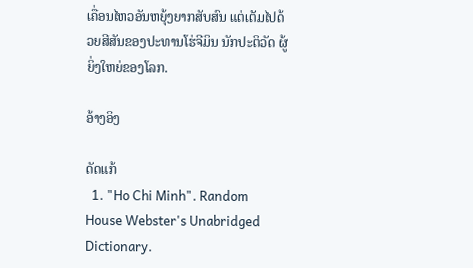ເຄື່ອນໄຫວອັນຫຍຸ້ງຍາກສັບສົນ ແຕ່ເຕັມໄປດ້ວຍສີສັນຂອງປະທານໂຮ່ຈີມິນ ນັກປະຕິວັດ ຜູ້ຍິ່ງໃຫຍ່ຂອງໂລກ.

ອ້າງອິງ

ດັດແກ້
  1. "Ho Chi Minh". Random House Webster's Unabridged Dictionary.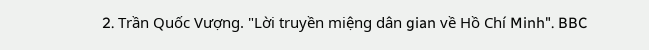2. Trần Quốc Vượng. "Lời truyền miệng dân gian về Hồ Chí Minh". BBC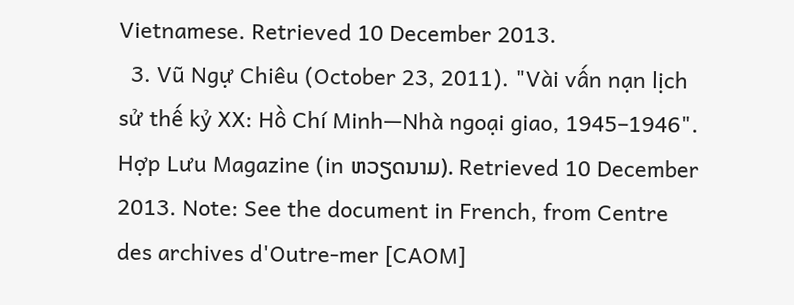Vietnamese. Retrieved 10 December 2013.
  3. Vũ Ngự Chiêu (October 23, 2011). "Vài vấn nạn lịch sử thế kỷ XX: Hồ Chí Minh—Nhà ngoại giao, 1945–1946". Hợp Lưu Magazine (in ຫວຽດນາມ). Retrieved 10 December 2013. Note: See the document in French, from Centre des archives d'Outre-mer [CAOM]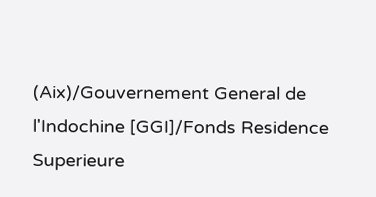(Aix)/Gouvernement General de l'Indochine [GGI]/Fonds Residence Superieure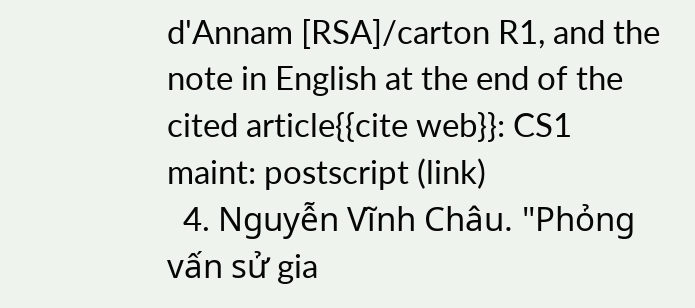d'Annam [RSA]/carton R1, and the note in English at the end of the cited article{{cite web}}: CS1 maint: postscript (link)
  4. Nguyễn Vĩnh Châu. "Phỏng vấn sử gia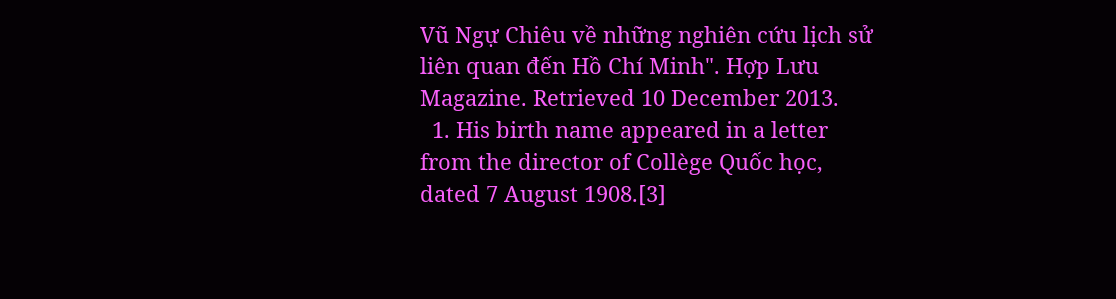Vũ Ngự Chiêu về những nghiên cứu lịch sử liên quan đến Hồ Chí Minh". Hợp Lưu Magazine. Retrieved 10 December 2013.
  1. His birth name appeared in a letter from the director of Collège Quốc học, dated 7 August 1908.[3]